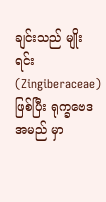ချင်းသည် မျိုးရင်း (Zingiberaceae) ဖြစ်ပြီး ရုက္ခဗေဒအမည် မှာ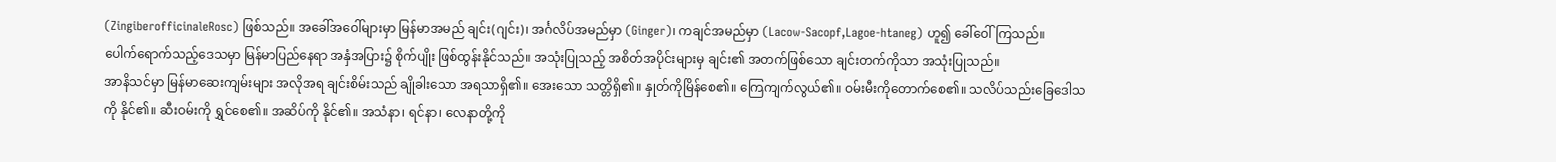(ZingiberofficinaleRosc) ဖြစ်သည်။ အခေါ်အဝေါ်များမှာ မြန်မာအမည် ချင်း(ဂျင်း)၊ အင်္ဂလိပ်အမည်မှာ (Ginger)၊ ကချင်အမည်မှာ (Lacow-Sacopf,Lagoe-htaneg) ဟူ၍ ခေါ်ဝေါ်ကြသည်။
ပေါက်ရောက်သည့်ဒေသမှာ မြန်မာပြည်နေရာ အနှံအပြား၌ စိုက်ပျိုး ဖြစ်ထွန်းနိုင်သည်။ အသုံးပြုသည့် အစိတ်အပိုင်းများမှ ချင်း၏ အတက်ဖြစ်သော ချင်းတက်ကိုသာ အသုံးပြုသည်။
အာနိသင်မှာ မြန်မာဆေးကျမ်းများ အလိုအရ ချင်းစိမ်းသည် ချိုခါးသော အရသာရှိ၏။ အေးသော သတ္တိရှိ၏။ နှုတ်ကိုမြိန်စေ၏။ ကြေကျက်လွယ်၏။ ဝမ်းမီးကိုတောက်စေ၏။ သလိပ်သည်းခြေဒေါသကို နိုင်၏။ ဆီးဝမ်းကို ရွှင်စေ၏။ အဆိပ်ကို နိုင်၏။ အသံနာ၊ ရင်နာ၊ လေနာတို့ကို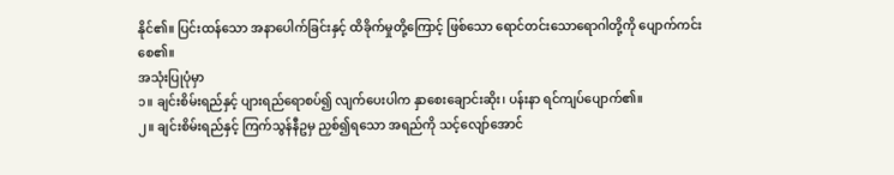နိုင်၏။ ပြင်းထန်သော အနာပေါက်ခြင်းနှင့် ထိခိုက်မှုတို့ကြောင့် ဖြစ်သော ရောင်တင်းသောရောဂါတို့ကို ပျောက်ကင်းစေ၏။
အသုံးပြုပုံမှာ
၁။ ချင်းစိမ်းရည်နှင့် ပျားရည်ရောစပ်၍ လျက်ပေးပါက နှာစေးချောင်းဆိုး၊ ပန်းနာ ရင်ကျပ်ပျောက်၏။
၂။ ချင်းစိမ်းရည်နှင့် ကြက်သွန်နီဥမှ ညှစ်၍ရသော အရည်ကို သင့်လျော်အောင်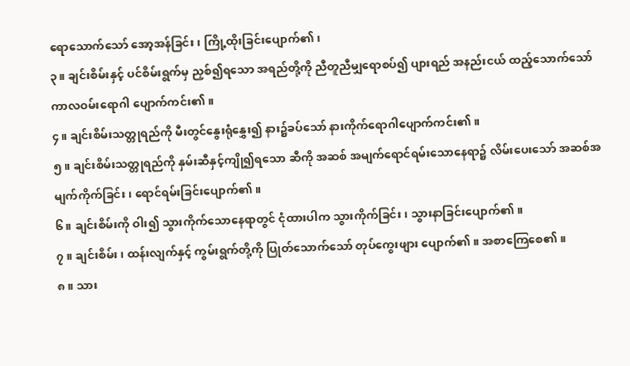ရောသောက်သော် အော့အန်ခြင်း၊ ကြို့ထိုးခြင်းပျောက်၏၊
၃။ ချင်းစိမ်းနှင့် ပင်စိမ်းရွက်မှ ညှစ်၍ရသော အရည်တို့ကို ညီတူညီမျှရောစပ်၍ ပျားရည် အနည်းငယ် ထည့်သောက်သော် ကာလဝမ်းရောဂါ ပျောက်ကင်း၏။
၄။ ချင်းစိမ်းသတ္တုရည်ကို မီးတွင်နွေးရုံနွှေး၍ နား၌ခပ်သော် နားကိုက်ရောဂါပျောက်ကင်း၏။
၅။ ချင်းစိမ်းသတ္တုရည်ကို နှမ်းဆီနှင့်ကျို၍ရသော ဆီကို အဆစ် အမျက်ရောင်ရမ်းသောနေရာ၌ လိမ်းပေးသော် အဆစ်အမျက်ကိုက်ခြင်း၊ ရောင်ရမ်းခြင်းပျောက်၏။
၆။ ချင်းစိမ်းကို ဝါး၍ သွားကိုက်သောနေရာတွင် ငုံထားပါက သွားကိုက်ခြင်း၊ သွားနာခြင်းပျောက်၏။
၇။ ချင်းစိမ်း၊ ထန်းလျက်နှင့် ကွမ်းရွက်တို့ကို ပြုတ်သောက်သော် တုပ်ကွေးဖျား ပျောက်၏။ အစာကြေစေ၏။
၈။ သား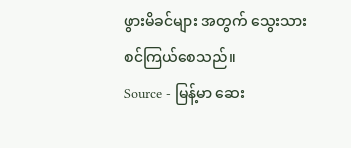ဖွားမိခင်များ အတွက် သွေးသားစင်ကြယ်စေသည်။
Source - မြန့်မာ ဆေး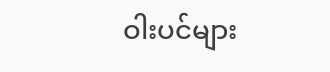ဝါးပင်များ